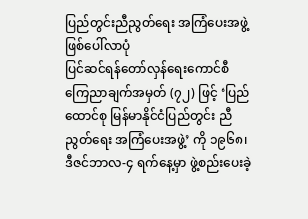ပြည်တွင်းညီညွတ်ရေး အကြံပေးအဖွဲ့
ဖြစ်ပေါ်လာပုံ
ပြင်ဆင်ရန်တော်လှန်ရေးကောင်စီ ကြေညာချက်အမှတ် (၇၂) ဖြင့် ‘ပြည်ထောင်စု မြန်မာနိုင်ငံပြည်တွင်း ညီညွတ်ရေး အကြံပေးအဖွဲ့’ ကို ၁၉၆၈၊ ဒီဇင်ဘာလ-၄ ရက်နေ့မှာ ဖွဲ့စည်းပေးခဲ့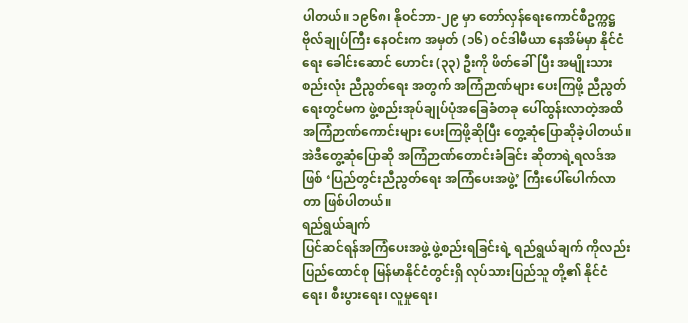ပါတယ်။ ၁၉၆၈၊ နိုဝင်ဘာ-၂၉ မှာ တော်လှန်ရေးကောင်စီဥက္ကဋ္ဌ ဗိုလ်ချုပ်ကြီး နေဝင်းက အမှတ် (၁၆) ဝင်ဒါမီယာ နေအိမ်မှာ နိုင်ငံရေး ခေါင်းဆောင် ဟောင်း (၃၃) ဦးကို ဖိတ်ခေါ်ပြီး အမျိုးသား စည်းလုံး ညီညွတ်ရေး အတွက် အကြံဉာဏ်များ ပေးကြဖို့ ညီညွတ်ရေးတွင်မက ဖွဲ့စည်းအုပ်ချုပ်ပုံအခြေခံတခု ပေါ်ထွန်းလာတဲ့အထိ အကြံဉာဏ်ကောင်းများ ပေးကြဖို့ဆိုပြီး တွေ့ဆုံပြောဆိုခဲ့ပါတယ်။ အဲဒီတွေ့ဆုံပြောဆို အကြံဉာဏ်တောင်းခံခြင်း ဆိုတာရဲ့ရလဒ်အဖြစ် ‘ပြည်တွင်းညီညွတ်ရေး အကြံပေးအဖွဲ့’ ကြီးပေါ်ပေါက်လာတာ ဖြစ်ပါတယ်။
ရည်ရွယ်ချက်
ပြင်ဆင်ရန်အကြံပေးအဖွဲ့ ဖွဲ့စည်းရခြင်းရဲ့ ရည်ရွယ်ချက် ကိုလည်း ပြည်ထောင်စု မြန်မာနိုင်ငံတွင်းရှိ လုပ်သားပြည်သူ တို့၏ နိုင်ငံရေး၊ စီးပွားရေး၊ လူမှုရေး၊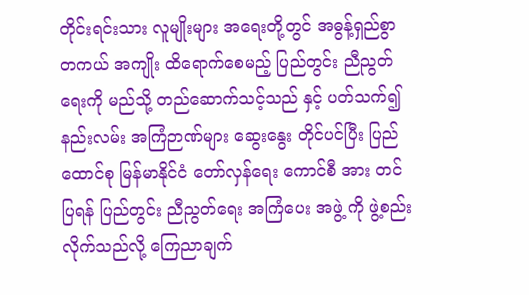တိုင်းရင်းသား လူမျိုးများ အရေးတို့တွင် အဓွန့်ရှည်စွာ တကယ် အကျိုး ထိရောက်စေမည့် ပြည်တွင်း ညီညွတ်ရေးကို မည်သို့ တည်ဆောက်သင့်သည် နှင့် ပတ်သက်၍ နည်းလမ်း အကြံဉာဏ်များ ဆွေးနွေး တိုင်ပင်ပြီး ပြည်ထောင်စု မြန်မာနိုင်ငံ တော်လှန်ရေး ကောင်စီ အား တင်ပြရန် ပြည်တွင်း ညီညွတ်ရေး အကြံပေး အဖွဲ့ ကို ဖွဲ့စည်း လိုက်သည်လို့ ကြေညာချက်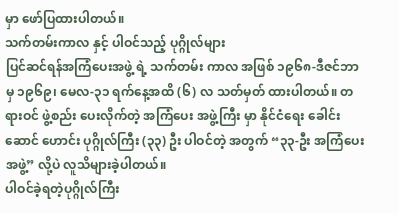မှာ ဖော်ပြထားပါတယ်။
သက်တမ်းကာလ နှင့် ပါဝင်သည့် ပုဂ္ဂိုလ်များ
ပြင်ဆင်ရန်အကြံပေးအဖွဲ့ ရဲ့ သက်တမ်း ကာလ အဖြစ် ၁၉၆၈-ဒီဇင်ဘာမှ ၁၉၆၉၊ မေလ-၃၁ ရက်နေ့အထိ (၆) လ သတ်မှတ် ထားပါတယ်။ တရားဝင် ဖွဲ့စည်း ပေးလိုက်တဲ့ အကြံပေး အဖွဲ့ကြီး မှာ နိုင်ငံရေး ခေါင်းဆောင် ဟောင်း ပုဂ္ဂိုလ်ကြီး (၃၃) ဦး ပါဝင်တဲ့ အတွက် “၃၃-ဦး အကြံပေးအဖွဲ့” လို့ပဲ လူသိများခဲ့ပါတယ်။
ပါဝင်ခဲ့ရတဲ့ပုဂ္ဂိုလ်ကြီး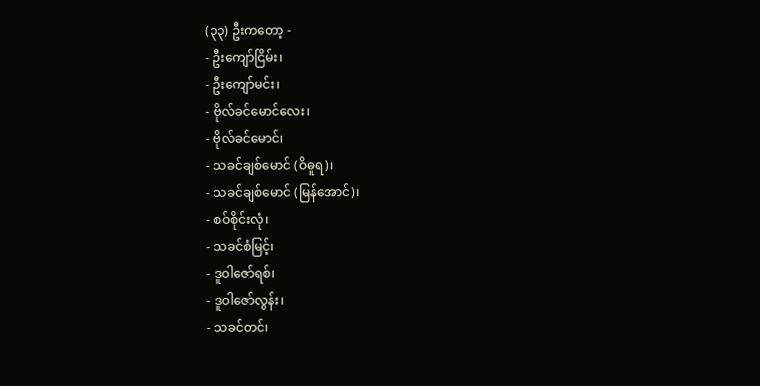(၃၃) ဦးကတော့ -
- ဦးကျော်ငြိမ်း၊
- ဦးကျော်မင်း၊
- ဗိုလ်ခင်မောင်လေး၊
- ဗိုလ်ခင်မောင်၊
- သခင်ချစ်မောင် (ဝိဓူရ)၊
- သခင်ချစ်မောင် (မြန်အောင်)၊
- စဝ်စိုင်းလုံ၊
- သခင်စံမြင့်၊
- ဒူဝါဇော်ရစ်၊
- ဒူဝါဇော်လွန်း၊
- သခင်တင်၊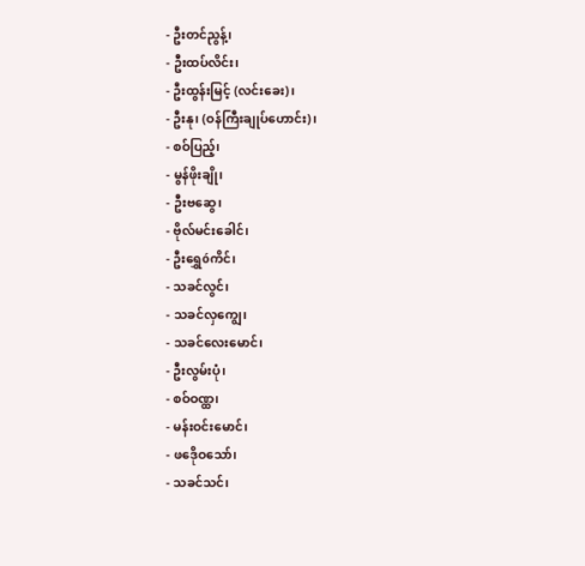- ဦးတင်ညွန့်၊
- ဦးထပ်လိင်း၊
- ဦးထွန်းမြင့် (လင်းခေး)၊
- ဦးနု၊ (ဝန်ကြီးချုပ်ဟောင်း)၊
- စဝ်ပြည့်၊
- မွန်ဖိုးချို၊
- ဦးဗဆွေ၊
- ဗိုလ်မင်းခေါင်၊
- ဦးရွှေóကိင်၊
- သခင်လွင်၊
- သခင်လှကျွေ၊
- သခင်လေးမောင်၊
- ဦးလွမ်းပုံ၊
- စဝ်ဝဏ္ထ၊
- မန်းဝင်းမောင်၊
- ဖဒေိုဝသော်၊
- သခင်သင်၊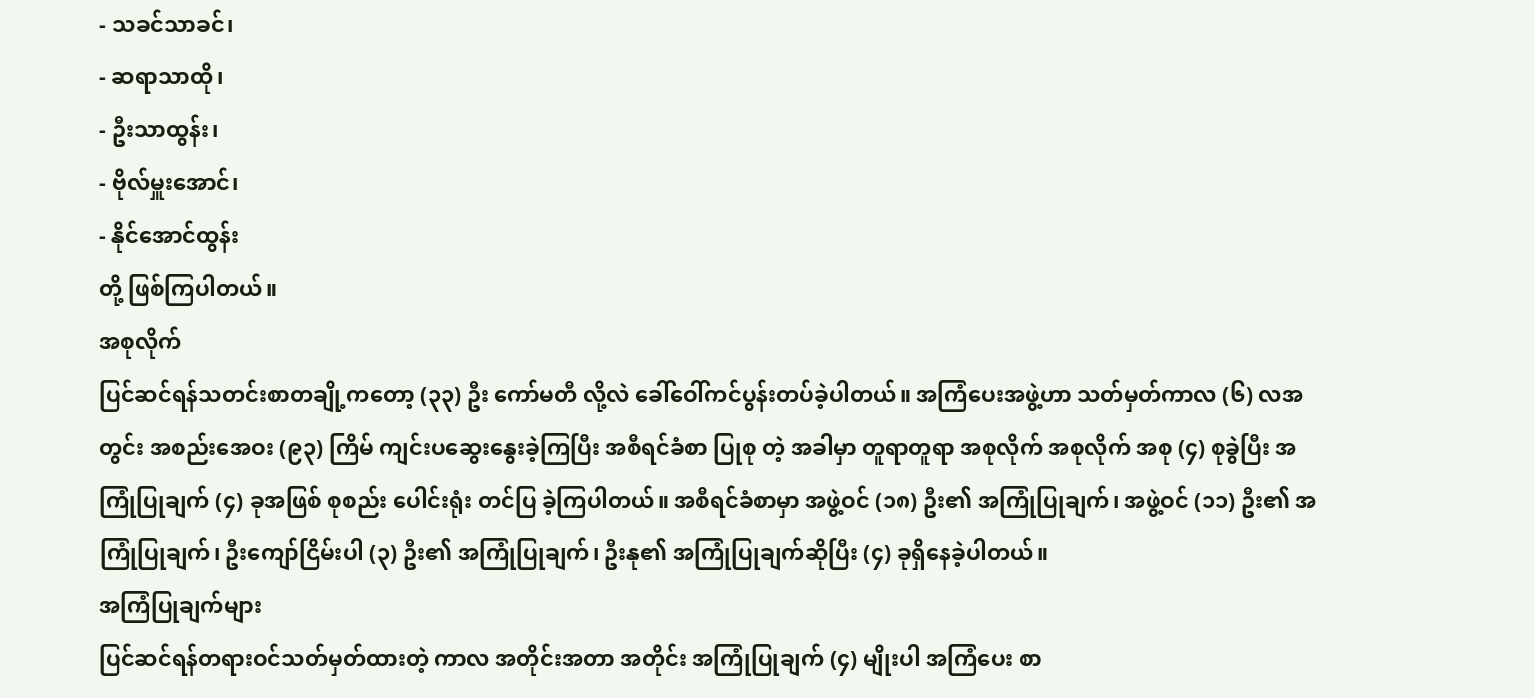- သခင်သာခင်၊
- ဆရာသာထို၊
- ဦးသာထွန်း၊
- ဗိုလ်မှူးအောင်၊
- နိုင်အောင်ထွန်း
တို့ ဖြစ်ကြပါတယ်။
အစုလိုက်
ပြင်ဆင်ရန်သတင်းစာတချို့ကတော့ (၃၃) ဦး ကော်မတီ လို့လဲ ခေါ်ဝေါ်ကင်ပွန်းတပ်ခဲ့ပါတယ်။ အကြံပေးအဖွဲ့ဟာ သတ်မှတ်ကာလ (၆) လအတွင်း အစည်းအေဝး (၉၃) ကြိမ် ကျင်းပဆွေးနွေးခဲ့ကြပြီး အစီရင်ခံစာ ပြုစု တဲ့ အခါမှာ တူရာတူရာ အစုလိုက် အစုလိုက် အစု (၄) စုခွဲပြီး အကြုံပြုချက် (၄) ခုအဖြစ် စုစည်း ပေါင်းရုံး တင်ပြ ခဲ့ကြပါတယ်။ အစီရင်ခံစာမှာ အဖွဲ့ဝင် (၁၈) ဦး၏ အကြုံပြုချက်၊ အဖွဲ့ဝင် (၁၁) ဦး၏ အကြုံပြုချက်၊ ဦးကျော်ငြိမ်းပါ (၃) ဦး၏ အကြုံပြုချက်၊ ဦးနု၏ အကြုံပြုချက်ဆိုပြီး (၄) ခုရှိနေခဲ့ပါတယ်။
အကြံပြုချက်များ
ပြင်ဆင်ရန်တရားဝင်သတ်မှတ်ထားတဲ့ ကာလ အတိုင်းအတာ အတိုင်း အကြုံပြုချက် (၄) မျိုးပါ အကြံပေး စာ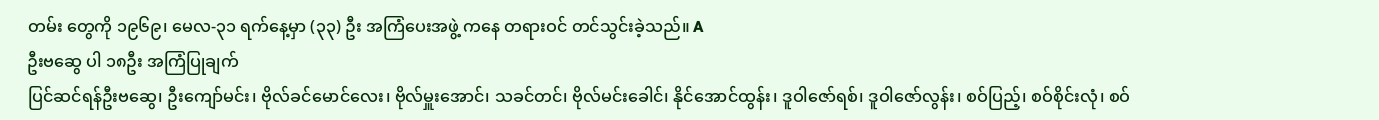တမ်း တွေကို ၁၉၆၉၊ မေလ-၃၁ ရက်နေ့မှာ (၃၃) ဦး အကြံပေးအဖွဲ့ ကနေ တရားဝင် တင်သွင်းခဲ့သည်။ A
ဦးဗဆွေ ပါ ၁၈ဦး အကြံပြုချက်
ပြင်ဆင်ရန်ဦးဗဆွေ၊ ဦးကျော်မင်း၊ ဗိုလ်ခင်မောင်လေး၊ ဗိုလ်မှူးအောင်၊ သခင်တင်၊ ဗိုလ်မင်းခေါင်၊ နိုင်အောင်ထွန်း၊ ဒူဝါဇော်ရစ်၊ ဒူဝါဇော်လွန်း၊ စဝ်ပြည့်၊ စဝ်စိုင်းလုံ၊ စဝ်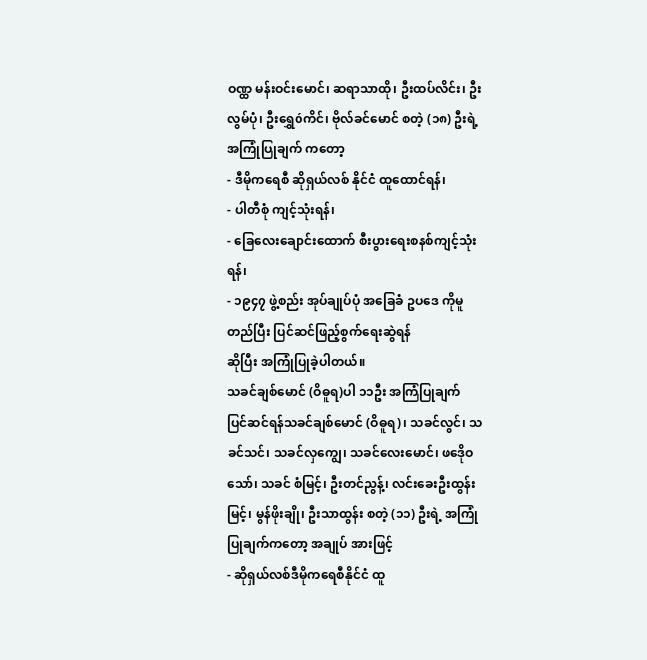ဝဏ္ထ မန်းဝင်းမောင်၊ ဆရာသာထို၊ ဦးထပ်လိင်း၊ ဦးလွမ်ပုံ၊ ဦးရွှေóကိင်၊ ဗိုလ်ခင်မောင် စတဲ့ (၁၈) ဦးရဲ့ အကြုံပြုချက် ကတော့
- ဒီမိုကရေစီ ဆိုရှယ်လစ် နိုင်ငံ ထူထောင်ရန်၊
- ပါတီစုံ ကျင့်သုံးရန်၊
- ခြေလေးချောင်းထောက် စီးပွားရေးစနစ်ကျင့်သုံးရန်၊
- ၁၉၄၇ ဖွဲ့စည်း အုပ်ချုပ်ပုံ အခြေခံ ဥပဒေ ကိုမူတည်ပြီး ပြင်ဆင်ဖြည့်စွက်ရေးဆွဲရန်
ဆိုပြီး အကြုံပြုခဲ့ပါတယ်။
သခင်ချစ်မောင် (ဝိဓူရ)ပါ ၁၁ဦး အကြံပြုချက်
ပြင်ဆင်ရန်သခင်ချစ်မောင် (ဝိဓူရ)၊ သခင်လွင်၊ သခင်သင်၊ သခင်လှကျွေ၊ သခင်လေးမောင်၊ ဖဒေိုဝသော်၊ သခင် စံမြင့်၊ ဦးတင်ညွန့်၊ လင်းခေးဦးထွန်းမြင့်၊ မွန်ဖိုးချို၊ ဦးသာထွန်း စတဲ့ (၁၁) ဦးရဲ့ အကြုံပြုချက်ကတော့ အချုပ် အားဖြင့်
- ဆိုရှယ်လစ်ဒီမိုကရေစီနိုင်ငံ ထူ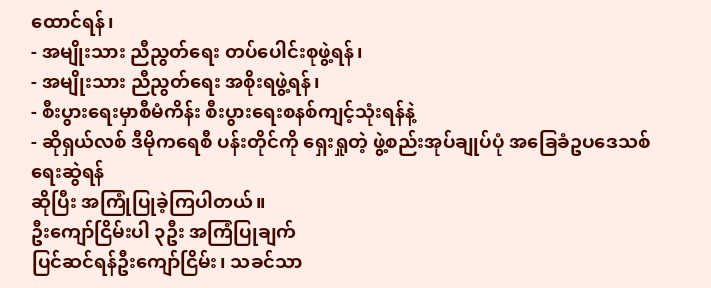ထောင်ရန်၊
- အမျိုးသား ညီညွတ်ရေး တပ်ပေါင်းစုဖွဲ့ရန်၊
- အမျိုးသား ညီညွတ်ရေး အစိုးရဖွဲ့ရန်၊
- စီးပွားရေးမှာစီမံကိန်း စီးပွားရေးစနစ်ကျင့်သုံးရန်နဲ့
- ဆိုရှယ်လစ် ဒီမိုကရေစီ ပန်းတိုင်ကို ရှေးရှုတဲ့ ဖွဲ့စည်းအုပ်ချုပ်ပုံ အခြေခံဥပဒေသစ်ရေးဆွဲရန်
ဆိုပြီး အကြုံပြုခဲ့ကြပါတယ်။
ဦးကျော်ငြိမ်းပါ ၃ဦး အကြံပြုချက်
ပြင်ဆင်ရန်ဦးကျော်ငြိမ်း၊ သခင်သာ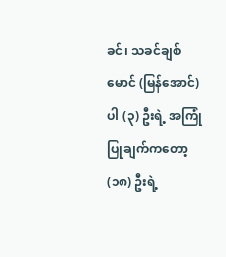ခင်၊ သခင်ချစ်မောင် (မြန်အောင်) ပါ (၃) ဦးရဲ့ အကြုံပြုချက်ကတော့ (၁၈) ဦးရဲ့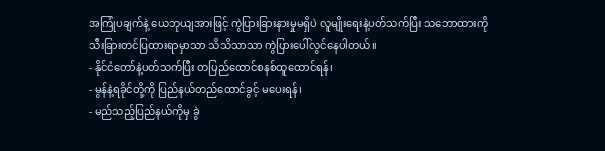အကြုံပချက်နဲ့ ယေဘုယျအားဖြင့် ကွဲပြားခြားနားမှုမရှိပဲ လူမျိုးရေးနဲ့ပတ်သက်ပြီး သဘောထားကို သီးခြားတင်ပြထားရာမှာသာ သိသိသာသာ ကွဲပြားပေါ်လွင်နေပါတယ်။
- နိုင်ငံတော်နဲ့ပတ်သက်ပြီး တပြည်ထောင်စနစ်ထူထောင်ရန်၊
- မွန်နဲ့ရခိုင်တို့ကို ပြည်နယ်တည်ထောင်ခွင့် မပေးရန်၊
- မည်သည့်ပြည်နယ်ကိုမှ ခွဲ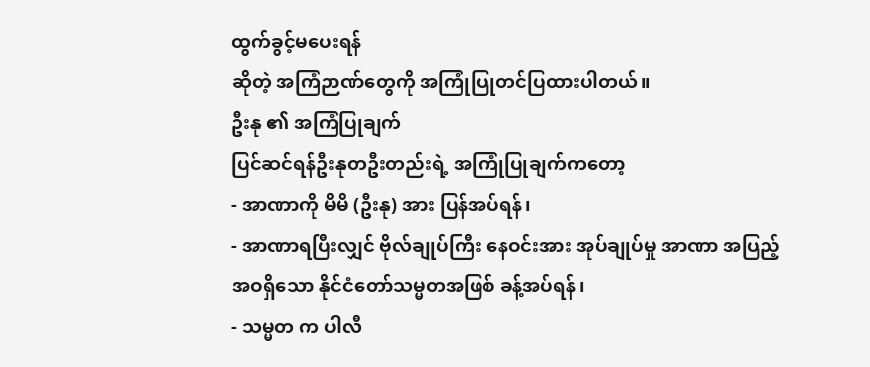ထွက်ခွင့်မပေးရန်
ဆိုတဲ့ အကြံဉာဏ်တွေကို အကြုံပြုတင်ပြထားပါတယ်။
ဦးနု ၏ အကြံပြုချက်
ပြင်ဆင်ရန်ဦးနုတဦးတည်းရဲ့ အကြုံပြုချက်ကတော့
- အာဏာကို မိမိ (ဦးနု) အား ပြန်အပ်ရန်၊
- အာဏာရပြီးလျှင် ဗိုလ်ချုပ်ကြီး နေဝင်းအား အုပ်ချုပ်မှု အာဏာ အပြည့်အဝရှိသော နိုင်ငံတော်သမ္မတအဖြစ် ခန့်အပ်ရန်၊
- သမ္မတ က ပါလီ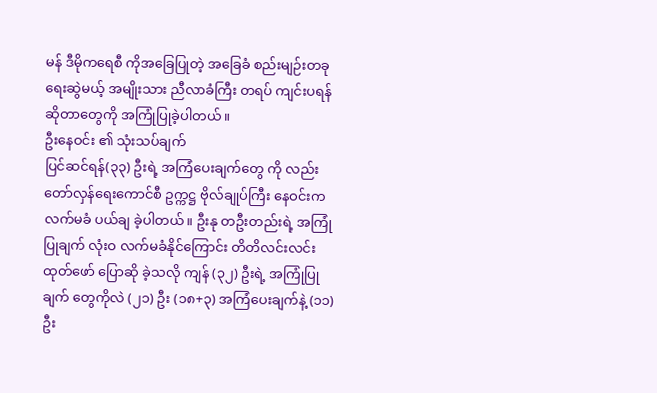မန် ဒီမိုကရေစီ ကိုအခြေပြုတဲ့ အခြေခံ စည်းမျဉ်းတခု ရေးဆွဲမယ့် အမျိုးသား ညီလာခံကြီး တရပ် ကျင်းပရန်
ဆိုတာတွေကို အကြုံပြုခဲ့ပါတယ်။
ဦးနေဝင်း ၏ သုံးသပ်ချက်
ပြင်ဆင်ရန်(၃၃) ဦးရဲ့ အကြံပေးချက်တွေ ကို လည်း တော်လှန်ရေးကောင်စီ ဥက္ကဋ္ဌ ဗိုလ်ချုပ်ကြီး နေဝင်းက လက်မခံ ပယ်ချ ခဲ့ပါတယ်။ ဦးနု တဦးတည်းရဲ့ အကြုံပြုချက် လုံးဝ လက်မခံနိုင်ကြောင်း တိတိလင်းလင်း ထုတ်ဖော် ပြောဆို ခဲ့သလို ကျန် (၃၂) ဦးရဲ့ အကြုံပြုချက် တွေကိုလဲ (၂၁) ဦး (၁၈+၃) အကြံပေးချက်နဲ့ (၁၁) ဦး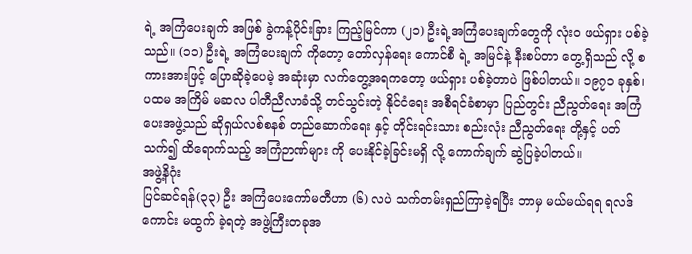ရဲ့ အကြံပေးချက် အဖြစ် ခွဲကန့်ပိုင်းခြား ကြည့်မြင်ကာ (၂၁) ဦးရဲ့အကြံပေးချက်တွေကို လုံးဝ ဖယ်ရှား ပစ်ခဲ့သည်။ (၁၁) ဦးရဲ့ အကြံပေးချက် ကိုတော့ တော်လှန်ရေး ကောင်စီ ရဲ့ အမြင်နဲ့ နီးစပ်တာ တွေ့ရှိသည် လို့ စကားအားဖြင့် ပြောဆိုခဲ့ပေမဲ့ အဆုံးမှာ လက်တွေ့အရကတော့ ဖယ်ရှား ပစ်ခဲ့တာပဲ ဖြစ်ပါတယ်။ ၁၉၇၁ ခုနှစ်၊ ပထမ အကြိမ် မဆလ ပါတီညီလာခံသို့ တင်သွင်းတဲ့ နိုင်ငံရေး အစီရင်ခံစာမှာ ပြည်တွင်း ညီညွတ်ရေး အကြံ ပေးအဖွဲ့သည် ဆိုရှယ်လစ်စနစ် တည်ဆောက်ရေး နှင့် တိုင်းရင်းသား စည်းလုံး ညီညွတ်ရေး တို့နှင့် ပတ်သက်၍ ထိရောက်သည့် အကြံဉာဏ်များ ကို ပေးနိုင်ခဲ့ခြင်းမရှိ လို့ ကောက်ချက် ဆွဲပြခဲ့ပါတယ်။
အဖွဲ့နိဂုံး
ပြင်ဆင်ရန်(၃၃) ဦး အကြံပေးကော်မတီဟာ (၆) လပဲ သက်တမ်းရှည်ကြာခဲ့ရပြီး ဘာမှ မယ်မယ်ရရ ရလဒ်ကောင်း မထွက် ခဲ့ရတဲ့ အဖွဲ့ကြီးတခုအ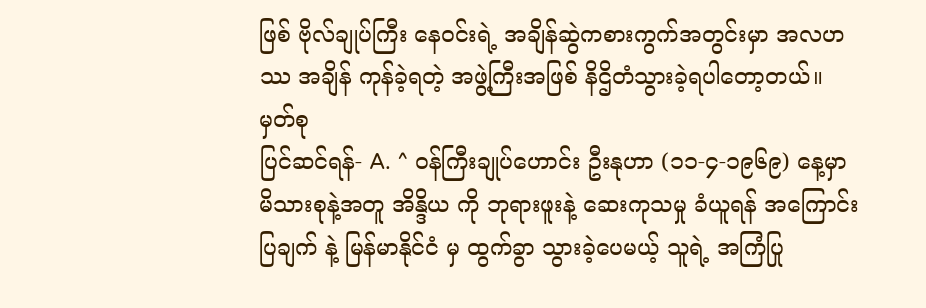ဖြစ် ဗိုလ်ချုပ်ကြီး နေဝင်းရဲ့ အချိန်ဆွဲကစားကွက်အတွင်းမှာ အလဟဿ အချိန် ကုန်ခဲ့ရတဲ့ အဖွဲ့ကြီးအဖြစ် နိဌိတံသွားခဲ့ရပါတော့တယ်။
မှတ်စု
ပြင်ဆင်ရန်- A. ^ ဝန်ကြီးချုပ်ဟောင်း ဦးနုဟာ (၁၁-၄-၁၉၆၉) နေ့မှာ မိသားစုနဲ့အတူ အိန္ဒိယ ကို ဘုရားဖူးနဲ့ ဆေးကုသမှု ခံယူရန် အကြောင်းပြချက် နဲ့ မြန်မာနိုင်ငံ မှ ထွက်ခွာ သွားခဲ့ပေမယ့် သူရဲ့ အကြံပြု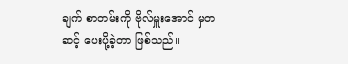ချက် စာတမ်းကို ဗိုလ်မှူးအောင် မှတဆင့် ပေးပို့ခဲ့တာ ဖြစ်သည်။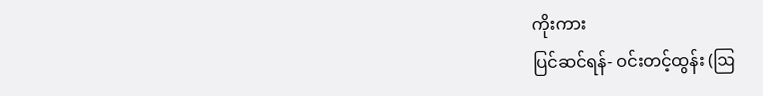ကိုးကား
ပြင်ဆင်ရန်- ဝင်းတင့်ထွန်း (ဩ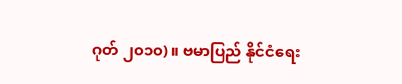ဂုတ် ၂၀၁၀)။ ဗမာပြည် နိုင်ငံရေး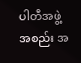ပါတီအဖွဲ့အစည်း အ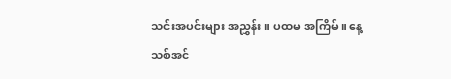သင်းအပင်းများ အညွှန်း။ ပထမ အကြိမ်။ နေ့သစ်အင်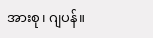အားစု၊ ဂျပန်။